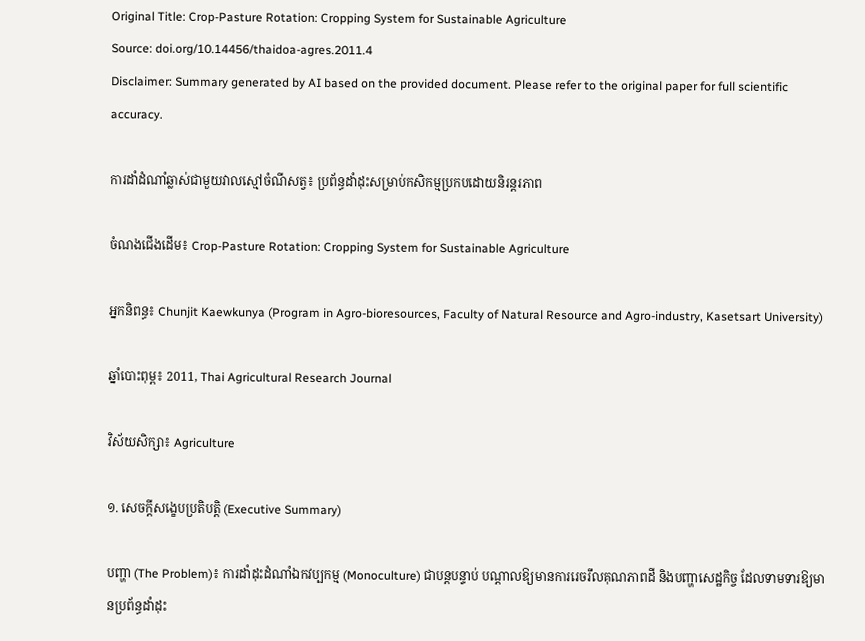Original Title: Crop-Pasture Rotation: Cropping System for Sustainable Agriculture
Source: doi.org/10.14456/thaidoa-agres.2011.4
Disclaimer: Summary generated by AI based on the provided document. Please refer to the original paper for full scientific accuracy.

ការដាំដំណាំឆ្លាស់ជាមួយវាលស្មៅចំណីសត្វ៖ ប្រព័ន្ធដាំដុះសម្រាប់កសិកម្មប្រកបដោយនិរន្តរភាព

ចំណងជើងដើម៖ Crop-Pasture Rotation: Cropping System for Sustainable Agriculture

អ្នកនិពន្ធ៖ Chunjit Kaewkunya (Program in Agro-bioresources, Faculty of Natural Resource and Agro-industry, Kasetsart University)

ឆ្នាំបោះពុម្ព៖ 2011, Thai Agricultural Research Journal

វិស័យសិក្សា៖ Agriculture

១. សេចក្តីសង្ខេបប្រតិបត្តិ (Executive Summary)

បញ្ហា (The Problem)៖ ការដាំដុះដំណាំឯកវប្បកម្ម (Monoculture) ជាបន្តបន្ទាប់ បណ្តាលឱ្យមានការរេចរឹលគុណភាពដី និងបញ្ហាសេដ្ឋកិច្ច ដែលទាមទារឱ្យមានប្រព័ន្ធដាំដុះ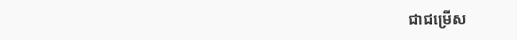ជាជម្រើស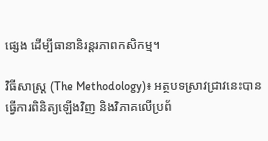ផ្សេង ដើម្បីធានានិរន្តរភាពកសិកម្ម។

វិធីសាស្ត្រ (The Methodology)៖ អត្ថបទស្រាវជ្រាវនេះបានធ្វើការពិនិត្យឡើងវិញ និងវិភាគលើប្រព័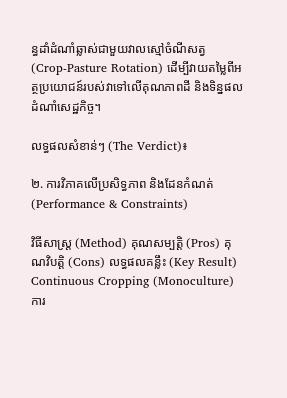ន្ធដាំដំណាំឆ្លាស់ជាមួយវាលស្មៅចំណីសត្វ (Crop-Pasture Rotation) ដើម្បីវាយតម្លៃពីអត្ថប្រយោជន៍របស់វាទៅលើគុណភាពដី និងទិន្នផលដំណាំសេដ្ឋកិច្ច។

លទ្ធផលសំខាន់ៗ (The Verdict)៖

២. ការវិភាគលើប្រសិទ្ធភាព និងដែនកំណត់ (Performance & Constraints)

វិធីសាស្ត្រ (Method) គុណសម្បត្តិ (Pros) គុណវិបត្តិ (Cons) លទ្ធផលគន្លឹះ (Key Result)
Continuous Cropping (Monoculture)
ការ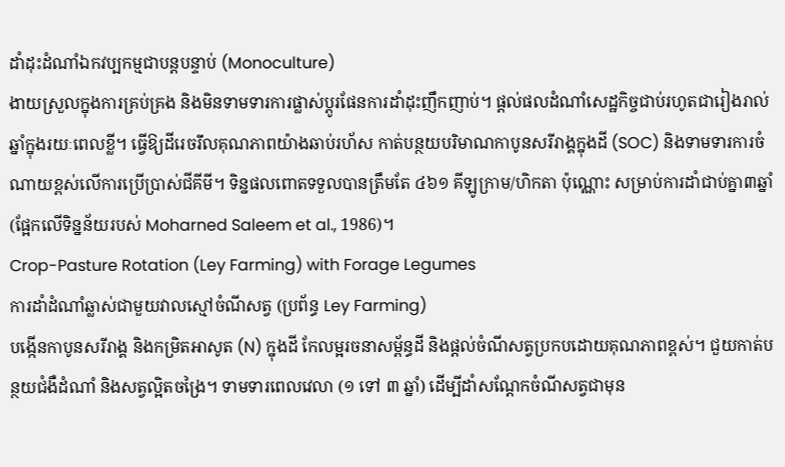ដាំដុះដំណាំឯកវប្បកម្មជាបន្តបន្ទាប់ (Monoculture)
ងាយស្រួលក្នុងការគ្រប់គ្រង និងមិនទាមទារការផ្លាស់ប្តូរផែនការដាំដុះញឹកញាប់។ ផ្តល់ផលដំណាំសេដ្ឋកិច្ចជាប់រហូតជារៀងរាល់ឆ្នាំក្នុងរយៈពេលខ្លី។ ធ្វើឱ្យដីរេចរឹលគុណភាពយ៉ាងឆាប់រហ័ស កាត់បន្ថយបរិមាណកាបូនសរីរាង្គក្នុងដី (SOC) និងទាមទារការចំណាយខ្ពស់លើការប្រើប្រាស់ជីគីមី។ ទិន្នផលពោតទទួលបានត្រឹមតែ ៤៦១ គីឡូក្រាម/ហិកតា ប៉ុណ្ណោះ សម្រាប់ការដាំជាប់គ្នា៣ឆ្នាំ (ផ្អែកលើទិន្នន័យរបស់ Moharned Saleem et al., 1986)។
Crop-Pasture Rotation (Ley Farming) with Forage Legumes
ការដាំដំណាំឆ្លាស់ជាមួយវាលស្មៅចំណីសត្វ (ប្រព័ន្ធ Ley Farming)
បង្កើនកាបូនសរីរាង្គ និងកម្រិតអាសូត (N) ក្នុងដី កែលម្អរចនាសម្ព័ន្ធដី និងផ្តល់ចំណីសត្វប្រកបដោយគុណភាពខ្ពស់។ ជួយកាត់បន្ថយជំងឺដំណាំ និងសត្វល្អិតចង្រៃ។ ទាមទារពេលវេលា (១ ទៅ ៣ ឆ្នាំ) ដើម្បីដាំសណ្តែកចំណីសត្វជាមុន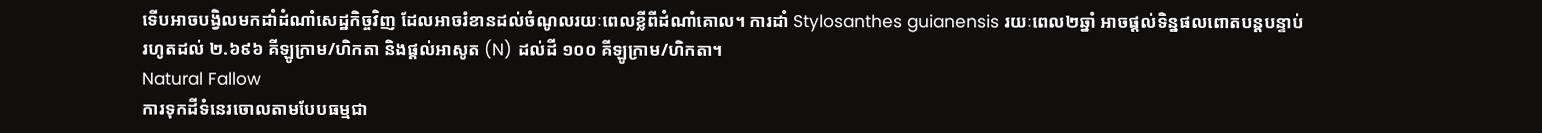ទើបអាចបង្វិលមកដាំដំណាំសេដ្ឋកិច្ចវិញ ដែលអាចរំខានដល់ចំណូលរយៈពេលខ្លីពីដំណាំគោល។ ការដាំ Stylosanthes guianensis រយៈពេល២ឆ្នាំ អាចផ្តល់ទិន្នផលពោតបន្តបន្ទាប់រហូតដល់ ២.៦៩៦ គីឡូក្រាម/ហិកតា និងផ្តល់អាសូត (N) ដល់ដី ១០០ គីឡូក្រាម/ហិកតា។
Natural Fallow
ការទុកដីទំនេរចោលតាមបែបធម្មជា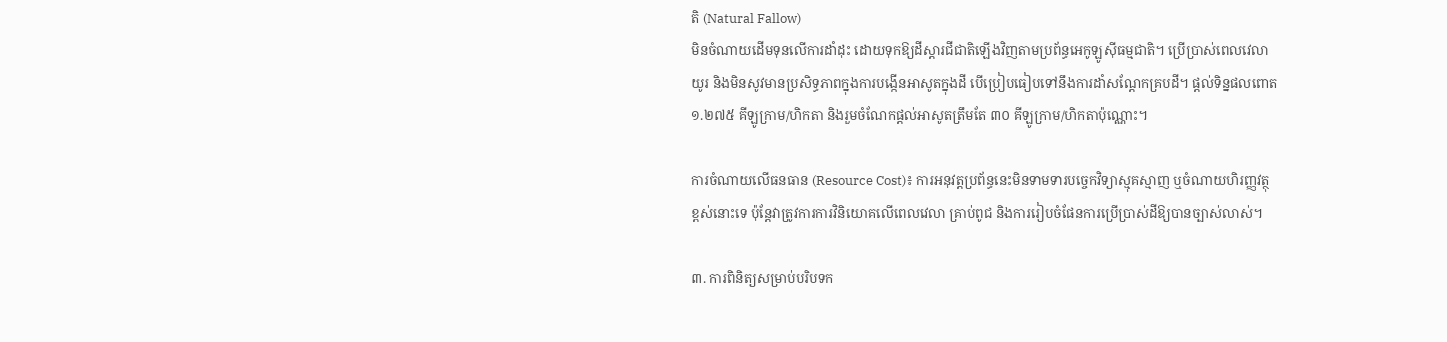តិ (Natural Fallow)
មិនចំណាយដើមទុនលើការដាំដុះ ដោយទុកឱ្យដីស្តារជីជាតិឡើងវិញតាមប្រព័ន្ធអេកូឡូស៊ីធម្មជាតិ។ ប្រើប្រាស់ពេលវេលាយូរ និងមិនសូវមានប្រសិទ្ធភាពក្នុងការបង្កើនអាសូតក្នុងដី បើប្រៀបធៀបទៅនឹងការដាំសណ្តែកគ្របដី។ ផ្តល់ទិន្នផលពោត ១.២៧៥ គីឡូក្រាម/ហិកតា និងរួមចំណែកផ្តល់អាសូតត្រឹមតែ ៣០ គីឡូក្រាម/ហិកតាប៉ុណ្ណោះ។

ការចំណាយលើធនធាន (Resource Cost)៖ ការអនុវត្តប្រព័ន្ធនេះមិនទាមទារបច្ចេកវិទ្យាស្មុគស្មាញ ឬចំណាយហិរញ្ញវត្ថុខ្ពស់នោះទេ ប៉ុន្តែវាត្រូវការការវិនិយោគលើពេលវេលា គ្រាប់ពូជ និងការរៀបចំផែនការប្រើប្រាស់ដីឱ្យបានច្បាស់លាស់។

៣. ការពិនិត្យសម្រាប់បរិបទក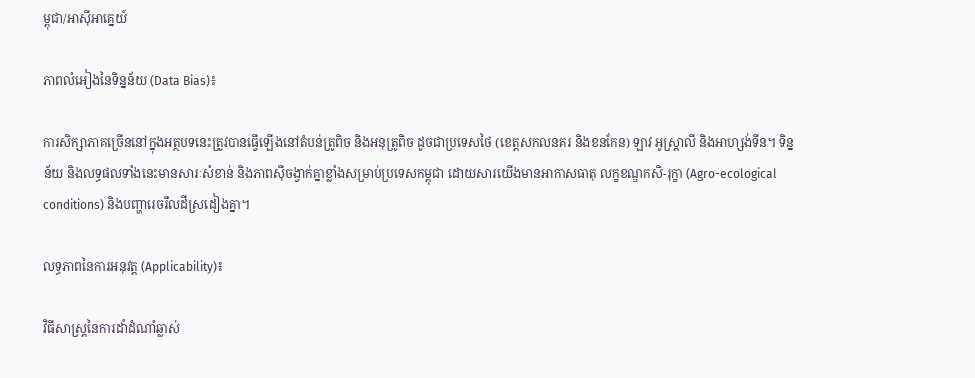ម្ពុជា/អាស៊ីអាគ្នេយ៍

ភាពលំអៀងនៃទិន្នន័យ (Data Bias)៖

ការសិក្សាភាគច្រើននៅក្នុងអត្ថបទនេះត្រូវបានធ្វើឡើងនៅតំបន់ត្រូពិច និងអនុត្រូពិច ដូចជាប្រទេសថៃ (ខេត្តសកលនគរ និងខនកែន) ឡាវ អូស្ត្រាលី និងអាហ្សង់ទីន។ ទិន្នន័យ និងលទ្ធផលទាំងនេះមានសារៈសំខាន់ និងភាពស៊ីចង្វាក់គ្នាខ្លាំងសម្រាប់ប្រទេសកម្ពុជា ដោយសារយើងមានអាកាសធាតុ លក្ខខណ្ឌកសិ-រុក្ខា (Agro-ecological conditions) និងបញ្ហារេចរឹលដីស្រដៀងគ្នា។

លទ្ធភាពនៃការអនុវត្ត (Applicability)៖

វិធីសាស្ត្រនៃការដាំដំណាំឆ្លាស់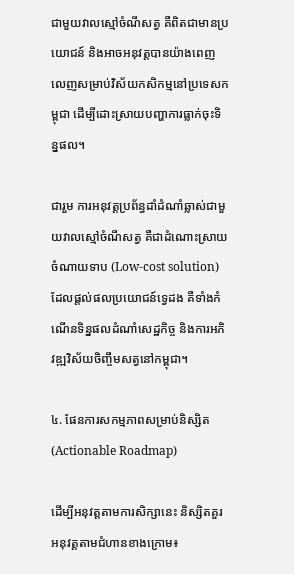ជាមួយវាលស្មៅចំណីសត្វ គឺពិតជាមានប្រយោជន៍ និងអាចអនុវត្តបានយ៉ាងពេញលេញសម្រាប់វិស័យកសិកម្មនៅប្រទេសកម្ពុជា ដើម្បីដោះស្រាយបញ្ហាការធ្លាក់ចុះទិន្នផល។

ជារួម ការអនុវត្តប្រព័ន្ធដាំដំណាំឆ្លាស់ជាមួយវាលស្មៅចំណីសត្វ គឺជាដំណោះស្រាយចំណាយទាប (Low-cost solution) ដែលផ្តល់ផលប្រយោជន៍ទ្វេដង គឺទាំងកំណើនទិន្នផលដំណាំសេដ្ឋកិច្ច និងការអភិវឌ្ឍវិស័យចិញ្ចឹមសត្វនៅកម្ពុជា។

៤. ផែនការសកម្មភាពសម្រាប់និស្សិត (Actionable Roadmap)

ដើម្បីអនុវត្តតាមការសិក្សានេះ និស្សិតគួរអនុវត្តតាមជំហានខាងក្រោម៖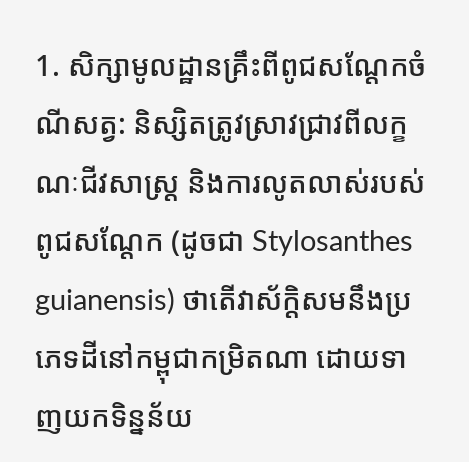1. សិក្សាមូលដ្ឋានគ្រឹះពីពូជសណ្តែកចំណីសត្វ: និស្សិតត្រូវស្រាវជ្រាវពីលក្ខណៈជីវសាស្ត្រ និងការលូតលាស់របស់ពូជសណ្តែក (ដូចជា Stylosanthes guianensis) ថាតើវាស័ក្តិសមនឹងប្រភេទដីនៅកម្ពុជាកម្រិតណា ដោយទាញយកទិន្នន័យ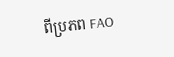ពីប្រភព FAO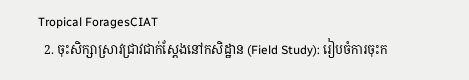Tropical ForagesCIAT
  2. ចុះសិក្សាស្រាវជ្រាវជាក់ស្តែងនៅកសិដ្ឋាន (Field Study): រៀបចំការចុះក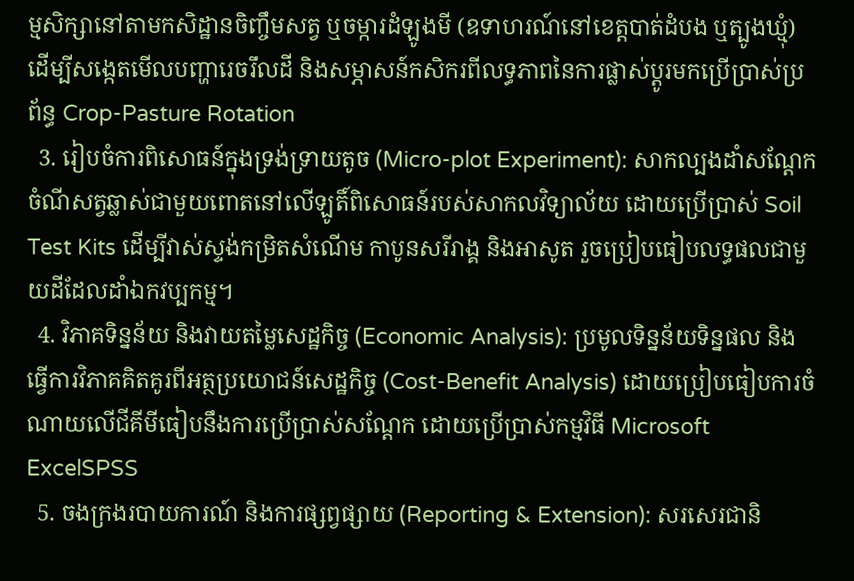ម្មសិក្សានៅតាមកសិដ្ឋានចិញ្ចឹមសត្វ ឬចម្ការដំឡូងមី (ឧទាហរណ៍នៅខេត្តបាត់ដំបង ឬត្បូងឃ្មុំ) ដើម្បីសង្កេតមើលបញ្ហារេចរឹលដី និងសម្ភាសន៍កសិករពីលទ្ធភាពនៃការផ្លាស់ប្តូរមកប្រើប្រាស់ប្រព័ន្ធ Crop-Pasture Rotation
  3. រៀបចំការពិសោធន៍ក្នុងទ្រង់ទ្រាយតូច (Micro-plot Experiment): សាកល្បងដាំសណ្តែកចំណីសត្វឆ្លាស់ជាមួយពោតនៅលើឡូតិ៍ពិសោធន៍របស់សាកលវិទ្យាល័យ ដោយប្រើប្រាស់ Soil Test Kits ដើម្បីវាស់ស្ទង់កម្រិតសំណើម កាបូនសរីរាង្គ និងអាសូត រួចប្រៀបធៀបលទ្ធផលជាមួយដីដែលដាំឯកវប្បកម្ម។
  4. វិភាគទិន្នន័យ និងវាយតម្លៃសេដ្ឋកិច្ច (Economic Analysis): ប្រមូលទិន្នន័យទិន្នផល និងធ្វើការវិភាគគិតគូរពីអត្ថប្រយោជន៍សេដ្ឋកិច្ច (Cost-Benefit Analysis) ដោយប្រៀបធៀបការចំណាយលើជីគីមីធៀបនឹងការប្រើប្រាស់សណ្តែក ដោយប្រើប្រាស់កម្មវិធី Microsoft ExcelSPSS
  5. ចងក្រងរបាយការណ៍ និងការផ្សព្វផ្សាយ (Reporting & Extension): សរសេរជានិ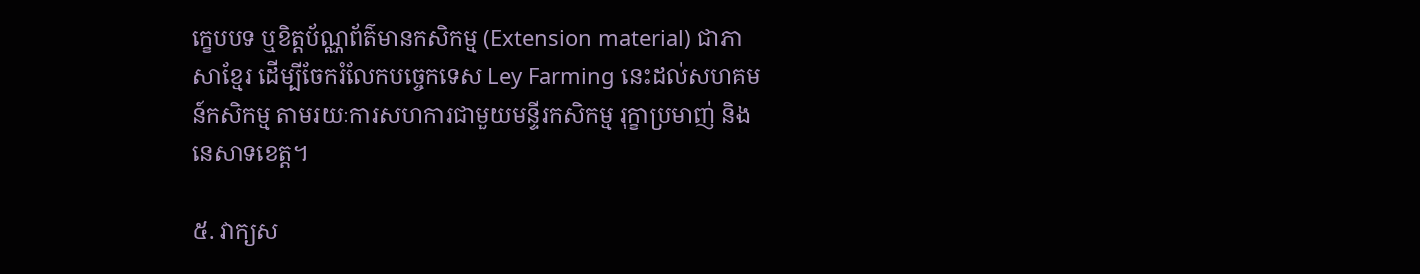ក្ខេបបទ ឬខិត្តប័ណ្ណព័ត៌មានកសិកម្ម (Extension material) ជាភាសាខ្មែរ ដើម្បីចែករំលែកបច្ចេកទេស Ley Farming នេះដល់សហគមន៍កសិកម្ម តាមរយៈការសហការជាមួយមន្ទីរកសិកម្ម រុក្ខាប្រមាញ់ និងនេសាទខេត្ត។

៥. វាក្យស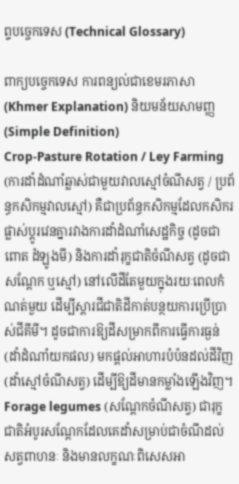ព្ទបច្ចេកទេស (Technical Glossary)

ពាក្យបច្ចេកទេស ការពន្យល់ជាខេមរភាសា (Khmer Explanation) និយមន័យសាមញ្ញ (Simple Definition)
Crop-Pasture Rotation / Ley Farming (ការដាំដំណាំឆ្លាស់ជាមួយវាលស្មៅចំណីសត្វ / ប្រព័ន្ធកសិកម្មវាលស្មៅ) គឺជាប្រព័ន្ធកសិកម្មដែលកសិករផ្លាស់ប្តូរវេនគ្នារវាងការដាំដំណាំសេដ្ឋកិច្ច (ដូចជាពោត ដំឡូងមី) និងការដាំរុក្ខជាតិចំណីសត្វ (ដូចជាសណ្តែក ឬស្មៅ) នៅលើដីតែមួយក្នុងរយៈពេលកំណត់មួយ ដើម្បីស្តារជីជាតិដីកាត់បន្ថយការប្រើប្រាស់ជីគីមី។ ដូចជាការឱ្យដីសម្រាកពីការធ្វើការធ្ងន់ (ដាំដំណាំយកផល) មកផ្តល់អាហារបំប៉នដល់ដីវិញ (ដាំស្មៅចំណីសត្វ) ដើម្បីឱ្យដីមានកម្លាំងឡើងវិញ។
Forage legumes (សណ្តែកចំណីសត្វ) ជារុក្ខជាតិអំបូរសណ្តែកដែលគេដាំសម្រាប់ជាចំណីដល់សត្វពាហនៈ និងមានលក្ខណៈពិសេសអា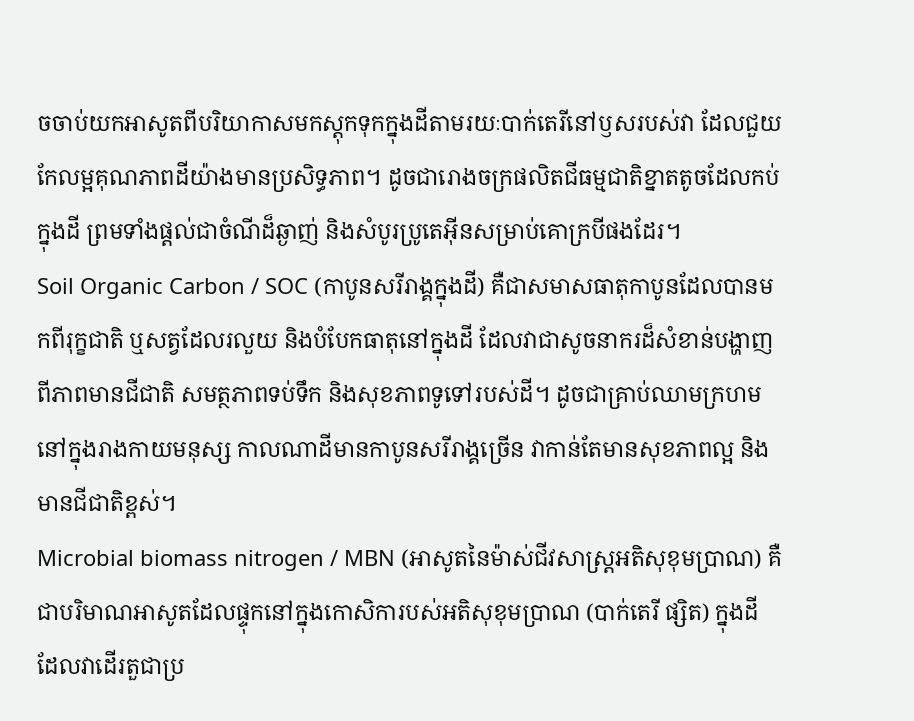ចចាប់យកអាសូតពីបរិយាកាសមកស្តុកទុកក្នុងដីតាមរយៈបាក់តេរីនៅឫសរបស់វា ដែលជួយកែលម្អគុណភាពដីយ៉ាងមានប្រសិទ្ធភាព។ ដូចជារោងចក្រផលិតជីធម្មជាតិខ្នាតតូចដែលកប់ក្នុងដី ព្រមទាំងផ្តល់ជាចំណីដ៏ឆ្ងាញ់ និងសំបូរប្រូតេអ៊ីនសម្រាប់គោក្របីផងដែរ។
Soil Organic Carbon / SOC (កាបូនសរីរាង្គក្នុងដី) គឺជាសមាសធាតុកាបូនដែលបានមកពីរុក្ខជាតិ ឬសត្វដែលរលួយ និងបំបែកធាតុនៅក្នុងដី ដែលវាជាសូចនាករដ៏សំខាន់បង្ហាញពីភាពមានជីជាតិ សមត្ថភាពទប់ទឹក និងសុខភាពទូទៅរបស់ដី។ ដូចជាគ្រាប់ឈាមក្រហមនៅក្នុងរាងកាយមនុស្ស កាលណាដីមានកាបូនសរីរាង្គច្រើន វាកាន់តែមានសុខភាពល្អ និងមានជីជាតិខ្ពស់។
Microbial biomass nitrogen / MBN (អាសូតនៃម៉ាស់ជីវសាស្ត្រអតិសុខុមប្រាណ) គឺជាបរិមាណអាសូតដែលផ្ទុកនៅក្នុងកោសិការបស់អតិសុខុមប្រាណ (បាក់តេរី ផ្សិត) ក្នុងដី ដែលវាដើរតួជាប្រ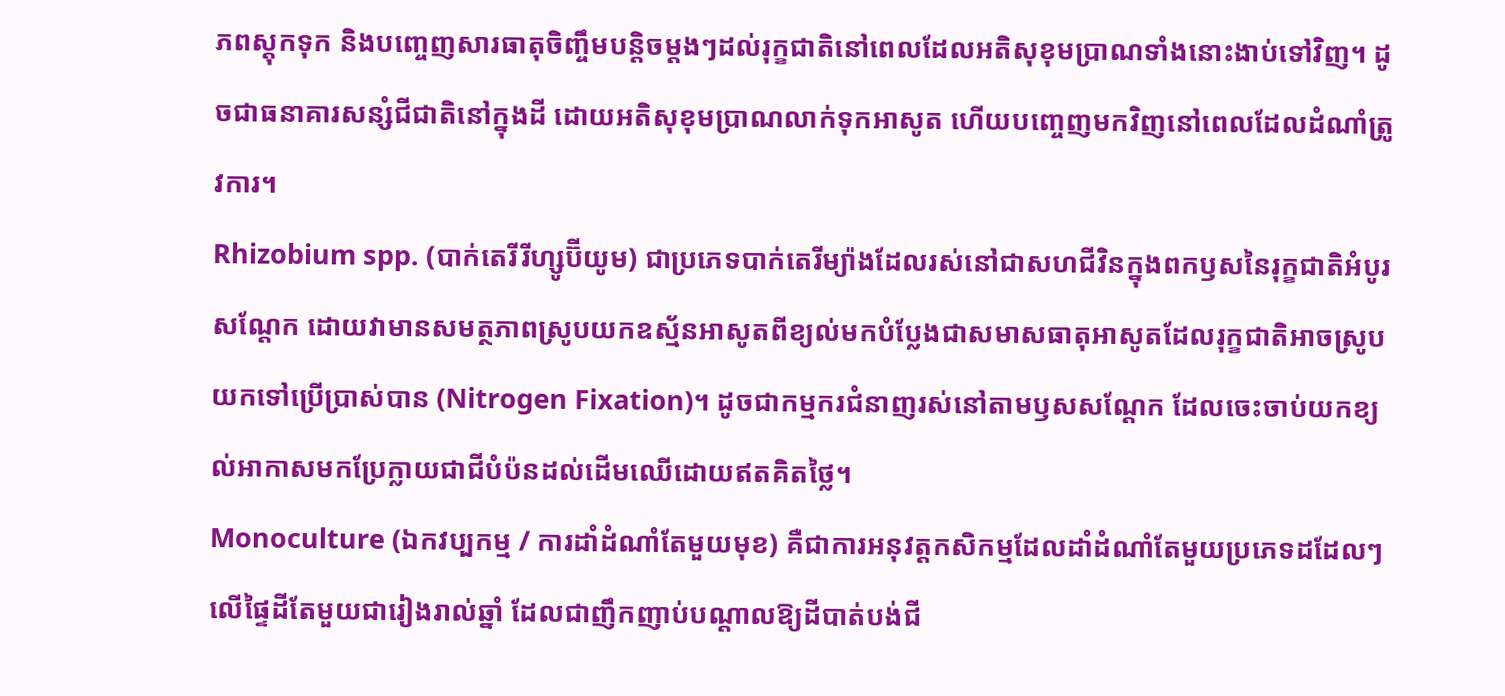ភពស្តុកទុក និងបញ្ចេញសារធាតុចិញ្ចឹមបន្តិចម្តងៗដល់រុក្ខជាតិនៅពេលដែលអតិសុខុមប្រាណទាំងនោះងាប់ទៅវិញ។ ដូចជាធនាគារសន្សំជីជាតិនៅក្នុងដី ដោយអតិសុខុមប្រាណលាក់ទុកអាសូត ហើយបញ្ចេញមកវិញនៅពេលដែលដំណាំត្រូវការ។
Rhizobium spp. (បាក់តេរីរីហ្សូប៊ីយូម) ជាប្រភេទបាក់តេរីម្យ៉ាងដែលរស់នៅជាសហជីវិនក្នុងពកឫសនៃរុក្ខជាតិអំបូរសណ្តែក ដោយវាមានសមត្ថភាពស្រូបយកឧស្ម័នអាសូតពីខ្យល់មកបំប្លែងជាសមាសធាតុអាសូតដែលរុក្ខជាតិអាចស្រូបយកទៅប្រើប្រាស់បាន (Nitrogen Fixation)។ ដូចជាកម្មករជំនាញរស់នៅតាមឫសសណ្តែក ដែលចេះចាប់យកខ្យល់អាកាសមកប្រែក្លាយជាជីបំប៉នដល់ដើមឈើដោយឥតគិតថ្លៃ។
Monoculture (ឯកវប្បកម្ម / ការដាំដំណាំតែមួយមុខ) គឺជាការអនុវត្តកសិកម្មដែលដាំដំណាំតែមួយប្រភេទដដែលៗ លើផ្ទៃដីតែមួយជារៀងរាល់ឆ្នាំ ដែលជាញឹកញាប់បណ្តាលឱ្យដីបាត់បង់ជី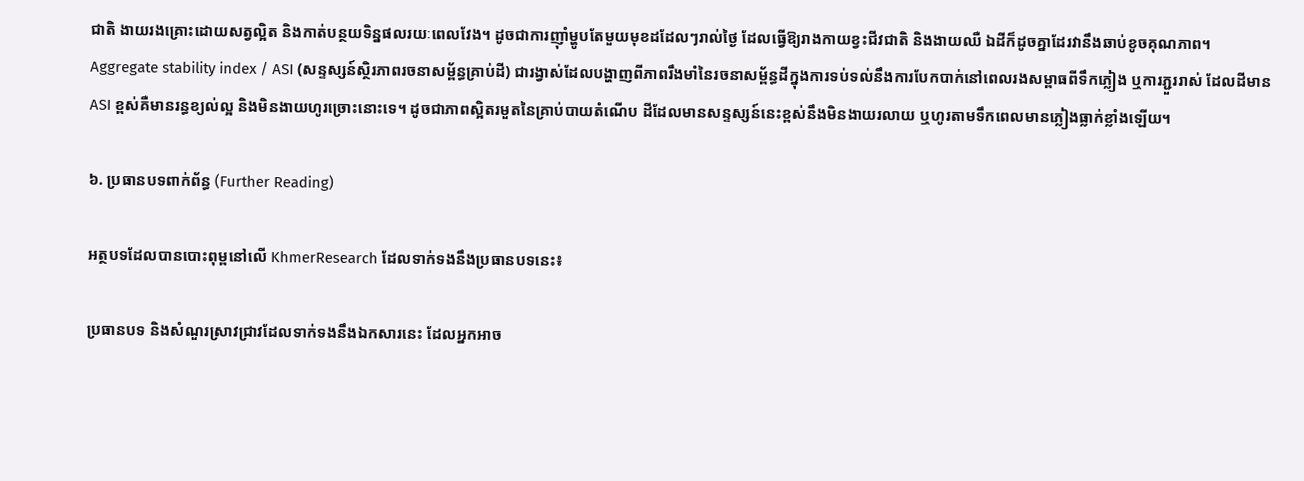ជាតិ ងាយរងគ្រោះដោយសត្វល្អិត និងកាត់បន្ថយទិន្នផលរយៈពេលវែង។ ដូចជាការញ៉ាំម្ហូបតែមួយមុខដដែលៗរាល់ថ្ងៃ ដែលធ្វើឱ្យរាងកាយខ្វះជីវជាតិ និងងាយឈឺ ឯដីក៏ដូចគ្នាដែរវានឹងឆាប់ខូចគុណភាព។
Aggregate stability index / ASI (សន្ទស្សន៍ស្ថិរភាពរចនាសម្ព័ន្ធគ្រាប់ដី) ជារង្វាស់ដែលបង្ហាញពីភាពរឹងមាំនៃរចនាសម្ព័ន្ធដីក្នុងការទប់ទល់នឹងការបែកបាក់នៅពេលរងសម្ពាធពីទឹកភ្លៀង ឬការភ្ជួររាស់ ដែលដីមាន ASI ខ្ពស់គឺមានរន្ធខ្យល់ល្អ និងមិនងាយហូរច្រោះនោះទេ។ ដូចជាភាពស្អិតរមួតនៃគ្រាប់បាយតំណើប ដីដែលមានសន្ទស្សន៍នេះខ្ពស់នឹងមិនងាយរលាយ ឬហូរតាមទឹកពេលមានភ្លៀងធ្លាក់ខ្លាំងឡើយ។

៦. ប្រធានបទពាក់ព័ន្ធ (Further Reading)

អត្ថបទដែលបានបោះពុម្ពនៅលើ KhmerResearch ដែលទាក់ទងនឹងប្រធានបទនេះ៖

ប្រធានបទ និងសំណួរស្រាវជ្រាវដែលទាក់ទងនឹងឯកសារនេះ ដែលអ្នកអាច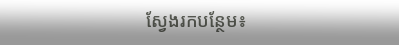ស្វែងរកបន្ថែម៖